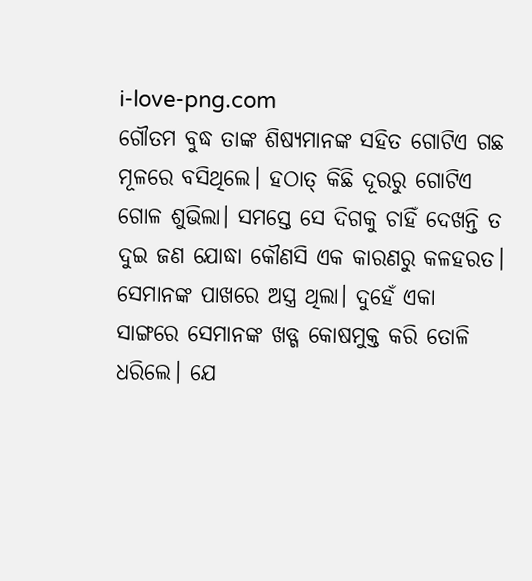i-love-png.com
ଗୌତମ ବୁଦ୍ଧ ତାଙ୍କ ଶିଷ୍ୟମାନଙ୍କ ସହିତ ଗୋଟିଏ ଗଛ ମୂଳରେ ବସିଥିଲେ। ହଠାତ୍ କିଛି ଦୂରରୁ ଗୋଟିଏ ଗୋଳ ଶୁଭିଲା। ସମସ୍ତେ ସେ ଦିଗକୁ ଚାହିଁ ଦେଖନ୍ତି ତ ଦୁଇ ଜଣ ଯୋଦ୍ଧା କୌଣସି ଏକ କାରଣରୁ କଳହରତ। ସେମାନଙ୍କ ପାଖରେ ଅସ୍ତ୍ର ଥିଲା। ଦୁହେଁ ଏକା ସାଙ୍ଗରେ ସେମାନଙ୍କ ଖଡ୍ଗ କୋଷମୁକ୍ତ କରି ତୋଳି ଧରିଲେ। ଯେ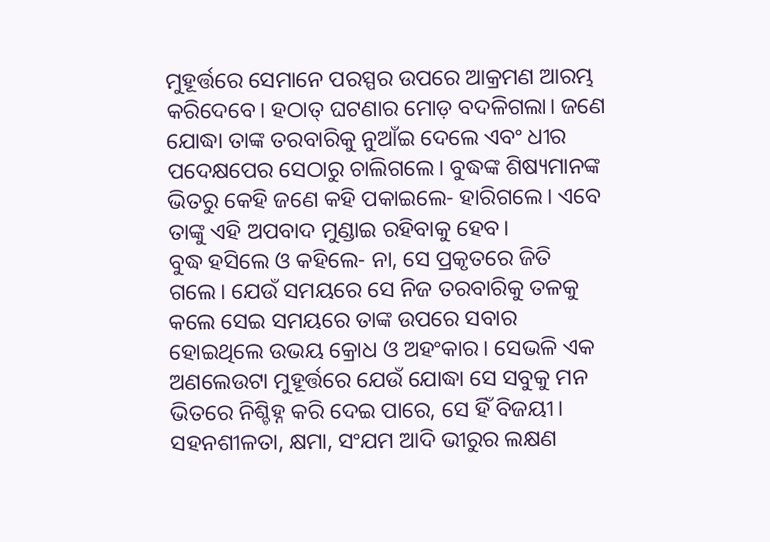ମୁହୂର୍ତ୍ତରେ ସେମାନେ ପରସ୍ପର ଉପରେ ଆକ୍ରମଣ ଆରମ୍ଭ କରିଦେବେ। ହଠାତ୍ ଘଟଣାର ମୋଡ଼ ବଦଳିଗଲା। ଜଣେ ଯୋଦ୍ଧା ତାଙ୍କ ତରବାରିକୁ ନୁଆଁଇ ଦେଲେ ଏବଂ ଧୀର ପଦେକ୍ଷପେର ସେଠାରୁ ଚାଲିଗଲେ। ବୁଦ୍ଧଙ୍କ ଶିଷ୍ୟମାନଙ୍କ ଭିତରୁ କେହି ଜଣେ କହି ପକାଇଲେ- ହାରିଗଲେ। ଏବେ ତାଙ୍କୁ ଏହି ଅପବାଦ ମୁଣ୍ଡାଇ ରହିବାକୁ ହେବ।
ବୁଦ୍ଧ ହସିଲେ ଓ କହିଲେ- ନା, ସେ ପ୍ରକୃତରେ ଜିତି ଗଲେ। ଯେଉଁ ସମୟରେ ସେ ନିଜ ତରବାରିକୁ ତଳକୁ କଲେ ସେଇ ସମୟରେ ତାଙ୍କ ଉପରେ ସବାର ହୋଇଥିଲେ ଉଭୟ କ୍ରୋଧ ଓ ଅହଂକାର। ସେଭଳି ଏକ ଅଣଲେଉଟା ମୁହୂର୍ତ୍ତରେ ଯେଉଁ ଯୋଦ୍ଧା ସେ ସବୁକୁ ମନ ଭିତରେ ନିଶ୍ଚିହ୍ନ କରି ଦେଇ ପାରେ, ସେ ହିଁ ବିଜୟୀ। ସହନଶୀଳତା, କ୍ଷମା, ସଂଯମ ଆଦି ଭୀରୁର ଲକ୍ଷଣ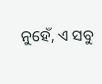ନୁହେଁ, ଏ ସବୁ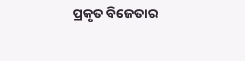ପ୍ରକୃତ ବିଜେତାର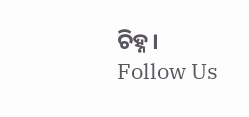ଚିହ୍ନ।
Follow Us